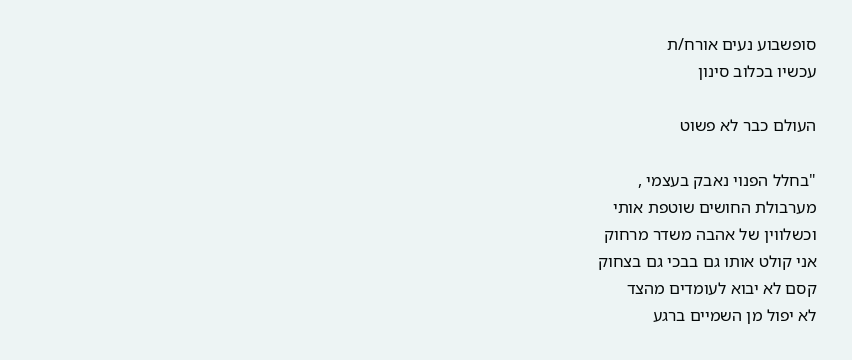סופשבוע נעים אורח/ת
עכשיו בכלוב סינון

העולם כבר לא פשוט

"בחלל הפנוי נאבק בעצמי ,
מערבולת החושים שוטפת אותי
וכשלווין של אהבה משדר מרחוק
אני קולט אותו גם בבכי גם בצחוק
קסם לא יבוא לעומדים מהצד
לא יפול מן השמיים ברגע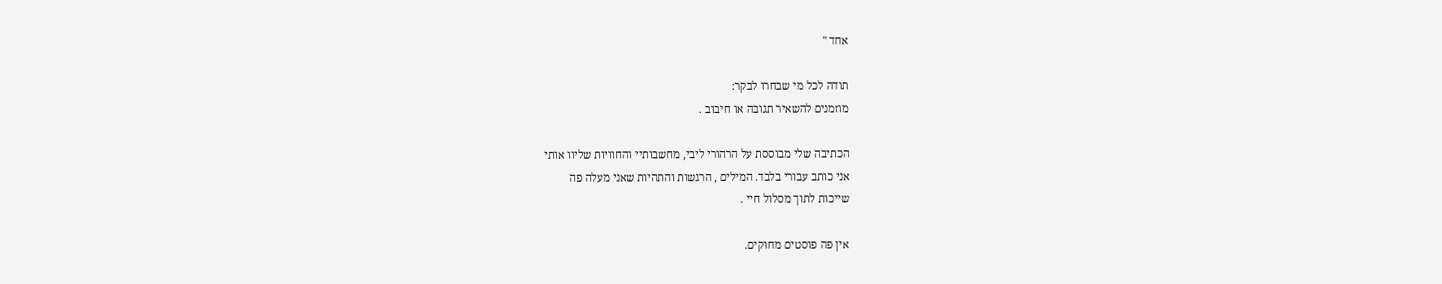אחד "

תודה לכל מי שבחרו לבקר:
מוזמנים להשאיר תגובה או חיבוב .

הכתיבה שלי מבוססת על הרהורי ליבי, מחשבותיי והחוויות שליוו אותי
אני כותב עבורי בלבד. המילים , הרגשות והתהיות שאני מעלה פה
שייכות לתוך מסלול חיי .

אין פה פוסטים מחוקים.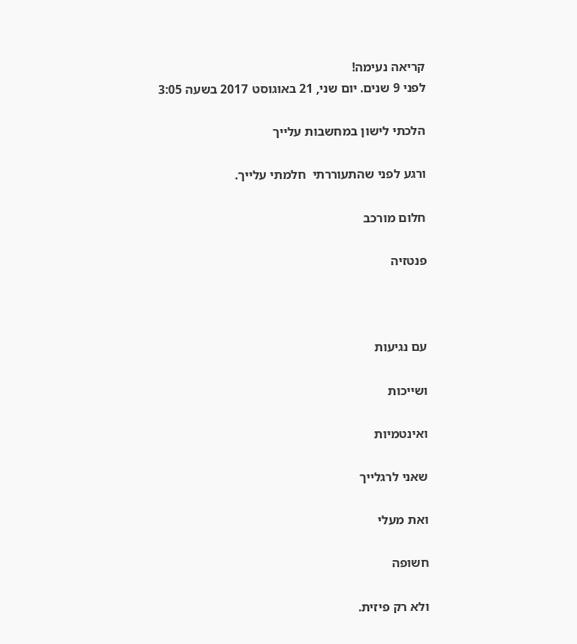קריאה נעימה!
לפני 9 שנים. יום שני, 21 באוגוסט 2017 בשעה 3:05

הלכתי לישון במחשבות עלייך

ורגע לפני שהתעוררתי  חלמתי עלייך.

חלום מורכב

פנטזיה



עם נגיעות

ושייכות

ואינטמיות

שאני לרגלייך

ואת מעלי

חשופה

ולא רק פיזית.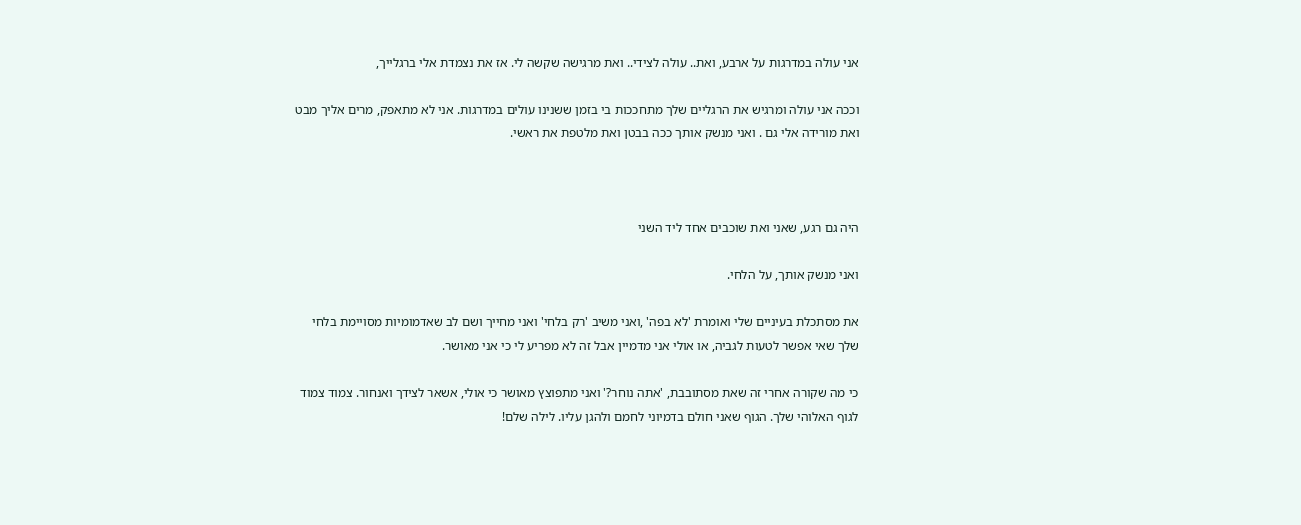אני עולה במדרגות על ארבע, ואת.. עולה לצידי.. ואת מרגישה שקשה לי. אז את נצמדת אלי ברגלייך,

וככה אני עולה ומרגיש את הרגליים שלך מתחככות בי בזמן ששנינו עולים במדרגות. אני לא מתאפק, מרים אליך מבט ואת מורידה אלי גם . ואני מנשק אותך ככה בבטן ואת מלטפת את ראשי.



היה גם רגע, שאני ואת שוכבים אחד ליד השני

ואני מנשק אותך, על הלחי.

את מסתכלת בעיניים שלי ואומרת 'לא בפה' ,ואני משיב 'רק בלחי' ואני מחייך ושם לב שאדמומיות מסויימת בלחי שלך שאי אפשר לטעות לגביה, או אולי אני מדמיין אבל זה לא מפריע לי כי אני מאושר.

כי מה שקורה אחרי זה שאת מסתובבת, 'אתה נוחר?' ואני מתפוצץ מאושר כי אולי, אשאר לצידך ואנחור. צמוד צמוד לגוף האלוהי שלך. הגוף שאני חולם בדמיוני לחמם ולהגן עליו. לילה שלם!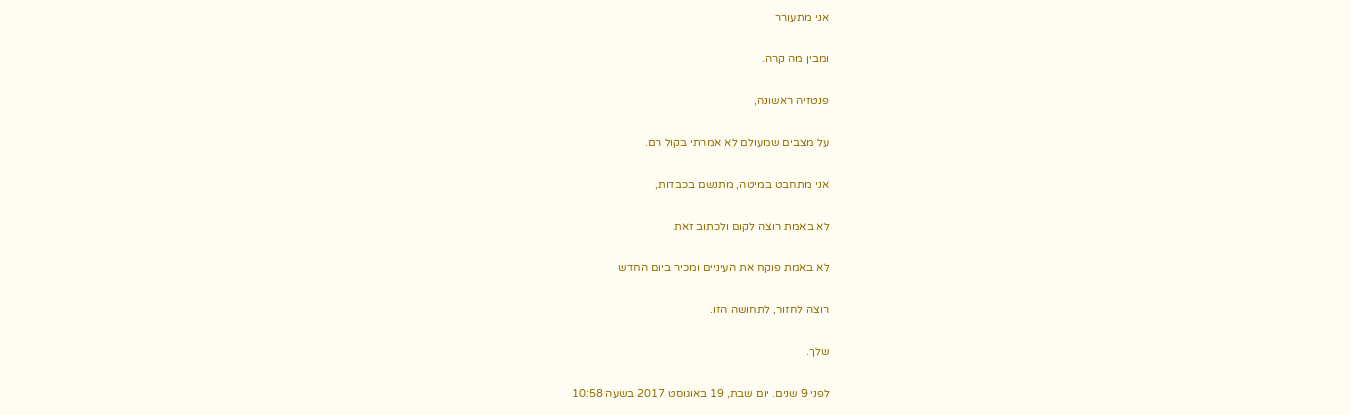אני מתעורר

ומבין מה קרה.

פנטזיה ראשונה,

על מצבים שמעולם לא אמרתי בקול רם.

אני מתחבט במיטה, מתנשם בכבדות,

לא באמת רוצה לקום ולכתוב זאת

לא באמת פוקח את העיניים ומכיר ביום החדש

רוצה לחזור, לתחושה הזו.

שלך.

לפני 9 שנים. יום שבת, 19 באוגוסט 2017 בשעה 10:58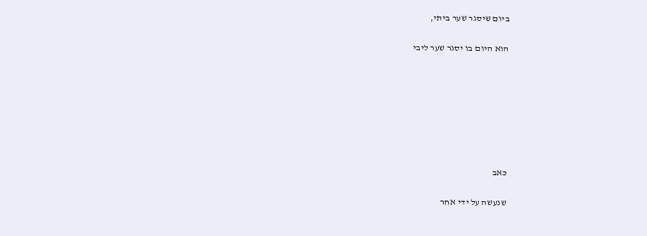ביום שיסגר שער ביתי,

הוא היום בו יסגר שער ליבי







כאב

שנעשה על ידי אחר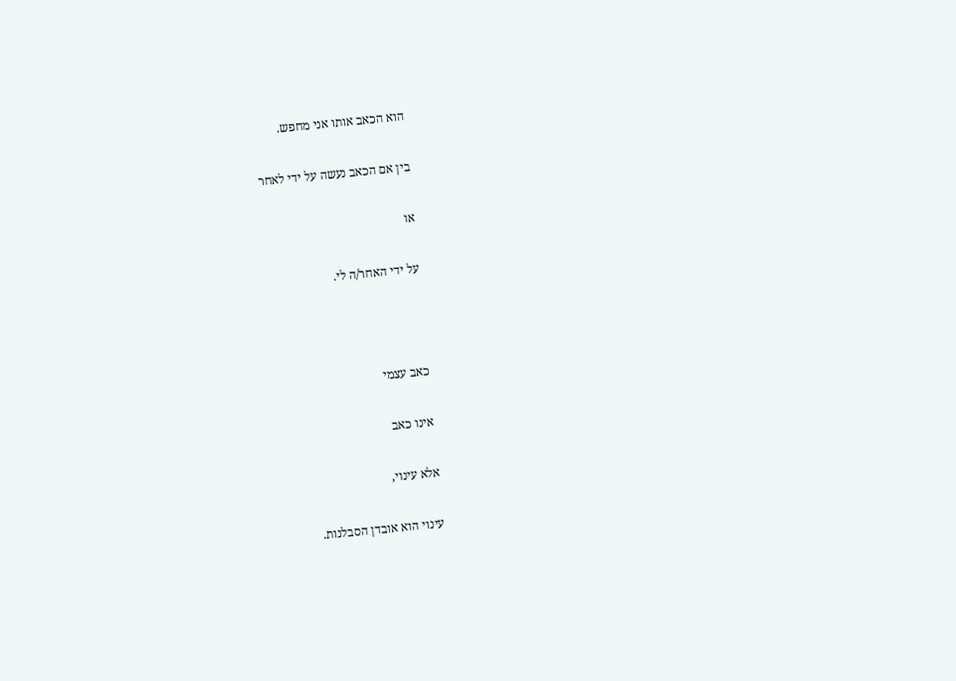הוא הכאב אותו אני מחפש.

בין אם הכאב נעשה על ידי לאחר

או

על ידי האחר/ה לי.



כאב עצמי

אינו כאב

אלא עינוי,

עינוי הוא אובדן הסבלנות.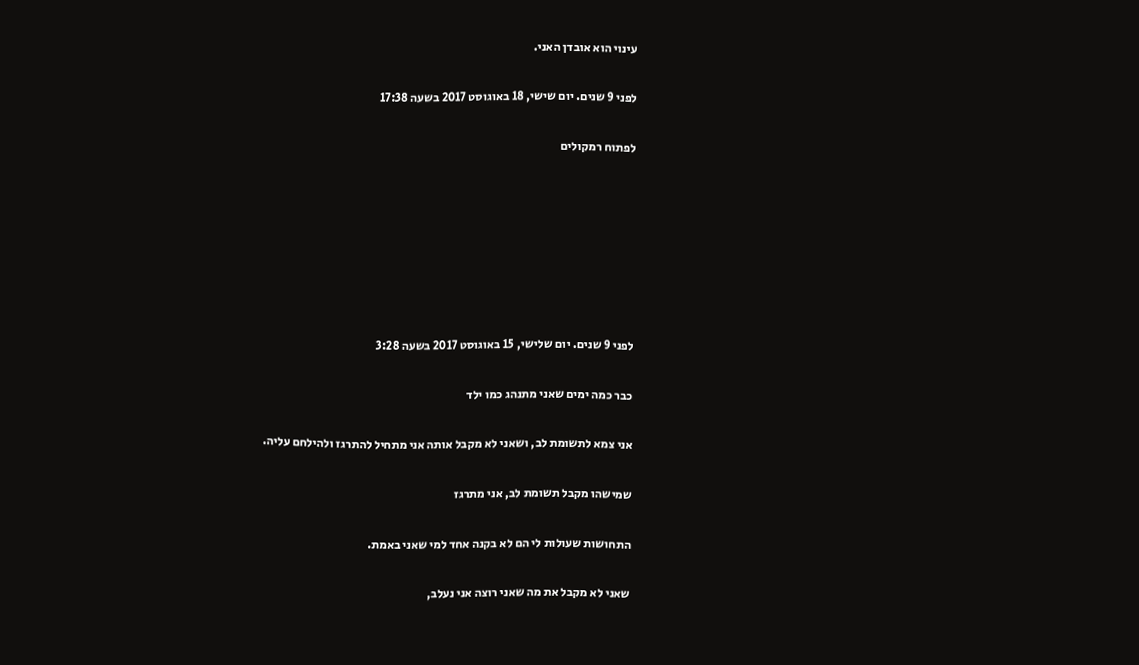עינוי הוא אובדן האני.

לפני 9 שנים. יום שישי, 18 באוגוסט 2017 בשעה 17:38

לפתוח רמקולים







לפני 9 שנים. יום שלישי, 15 באוגוסט 2017 בשעה 3:28

כבר כמה ימים שאני מתנהג כמו ילד

אני צמא לתשומת לב, ושאני לא מקבל אותה אני מתחיל להתרגז ולהילחם עליה.

שמישהו מקבל תשומת לב, אני מתרגז

התחושות שעולות לי הם לא בקנה אחד למי שאני באמת.

שאני לא מקבל את מה שאני רוצה אני נעלב,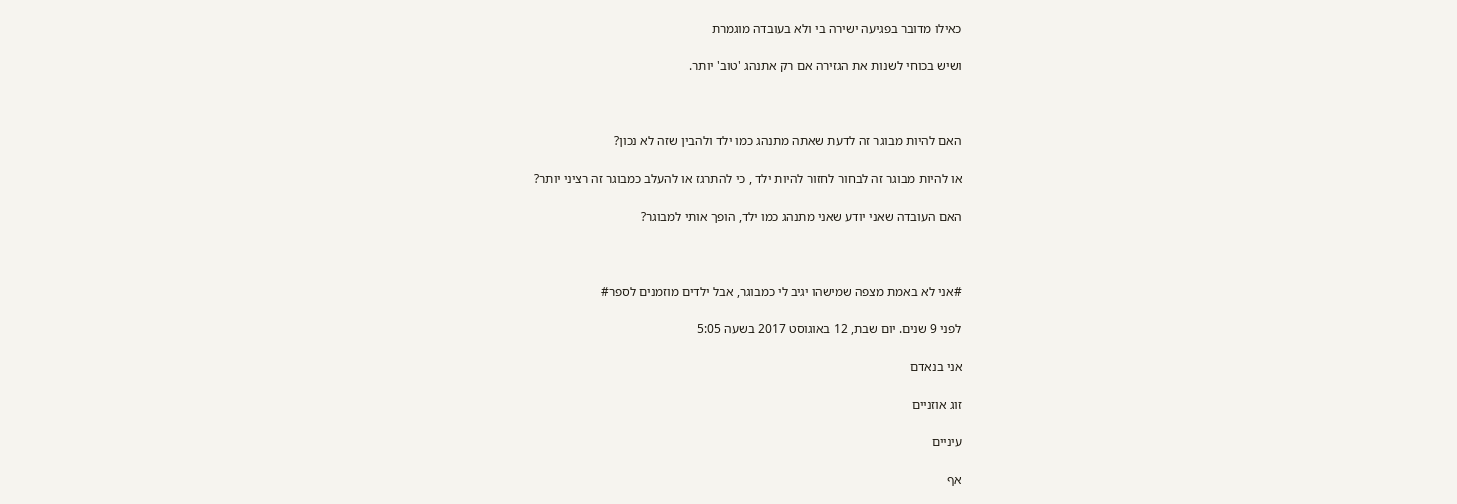כאילו מדובר בפגיעה ישירה בי ולא בעובדה מוגמרת

ושיש בכוחי לשנות את הגזירה אם רק אתנהג 'טוב' יותר.



האם להיות מבוגר זה לדעת שאתה מתנהג כמו ילד ולהבין שזה לא נכון?

או להיות מבוגר זה לבחור לחזור להיות ילד , כי להתרגז או להעלב כמבוגר זה רציני יותר?

האם העובדה שאני יודע שאני מתנהג כמו ילד, הופך אותי למבוגר?



#אני לא באמת מצפה שמישהו יגיב לי כמבוגר, אבל ילדים מוזמנים לספר#

לפני 9 שנים. יום שבת, 12 באוגוסט 2017 בשעה 5:05

אני בנאדם

זוג אוזניים

עיניים

אף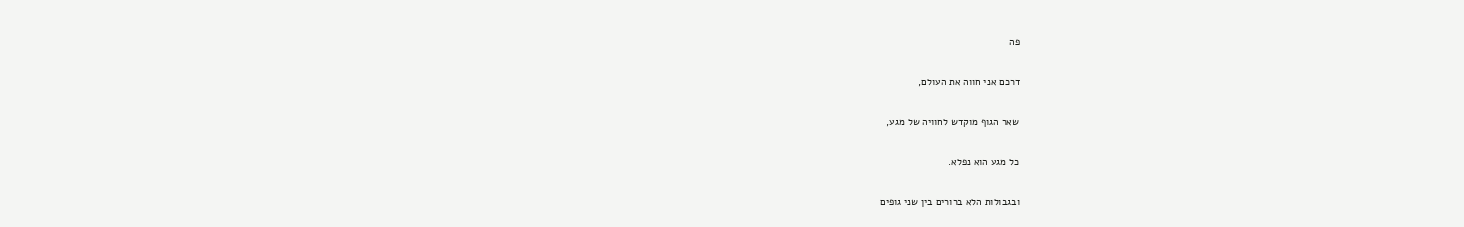פה

דרכם אני חווה את העולם,

שאר הגוף מוקדש לחוויה של מגע,

כל מגע הוא נפלא.

ובגבולות הלא ברורים בין שני גופים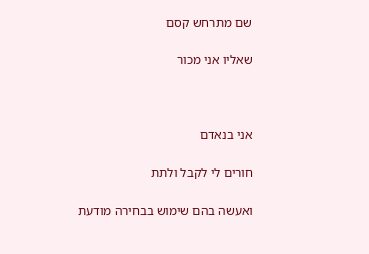שם מתרחש קסם

שאליו אני מכור



אני בנאדם

חורים לי לקבל ולתת

ואעשה בהם שימוש בבחירה מודעת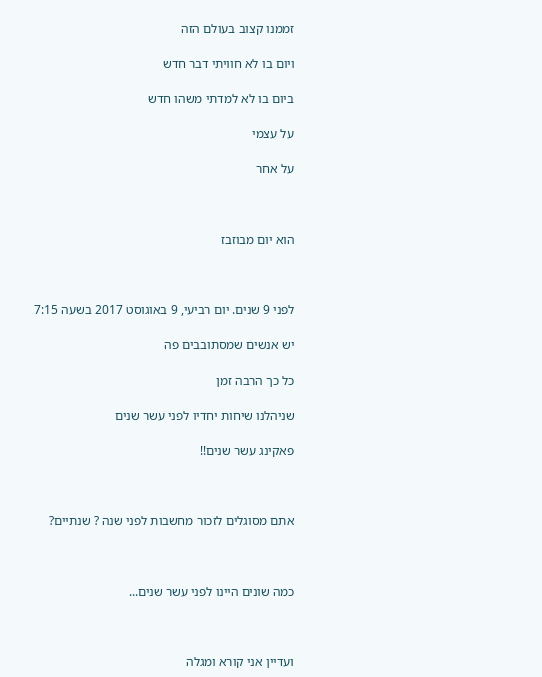זממנו קצוב בעולם הזה

ויום בו לא חוויתי דבר חדש

ביום בו לא למדתי משהו חדש

על עצמי

על אחר



הוא יום מבוזבז



לפני 9 שנים. יום רביעי, 9 באוגוסט 2017 בשעה 7:15

יש אנשים שמסתובבים פה

כל כך הרבה זמן

שניהלנו שיחות יחדיו לפני עשר שנים

פאקינג עשר שנים!!



אתם מסוגלים לזכור מחשבות לפני שנה ? שנתיים?



כמה שונים היינו לפני עשר שנים...



ועדיין אני קורא ומגלה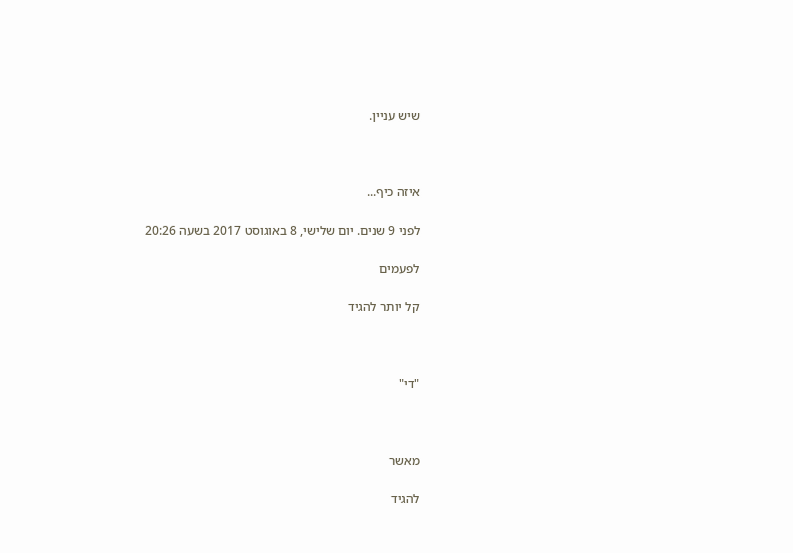שיש עניין.



איזה כיף...

לפני 9 שנים. יום שלישי, 8 באוגוסט 2017 בשעה 20:26

לפעמים

קל יותר להגיד



"די"



מאשר

להגיד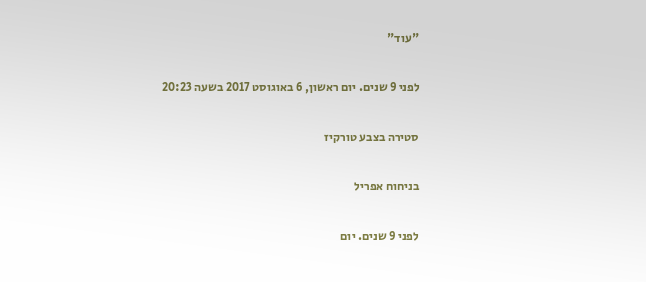"עוד"

לפני 9 שנים. יום ראשון, 6 באוגוסט 2017 בשעה 20:23

סטירה בצבע טורקיז

בניחוח אפריל

לפני 9 שנים. יום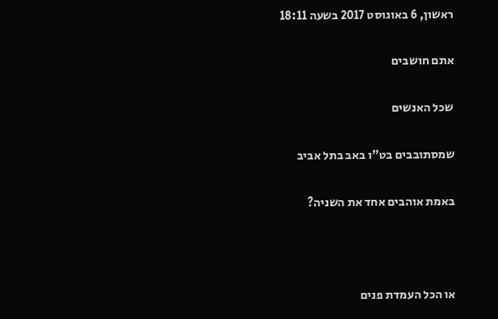ראשון, 6 באוגוסט 2017 בשעה 18:11

אתם חושבים

שכל האנשים

שמסתובבים בט"ו באב בתל אביב

באמת אוהבים אחד את השניה?



או הכל העמדת פנים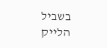בשביל הלייק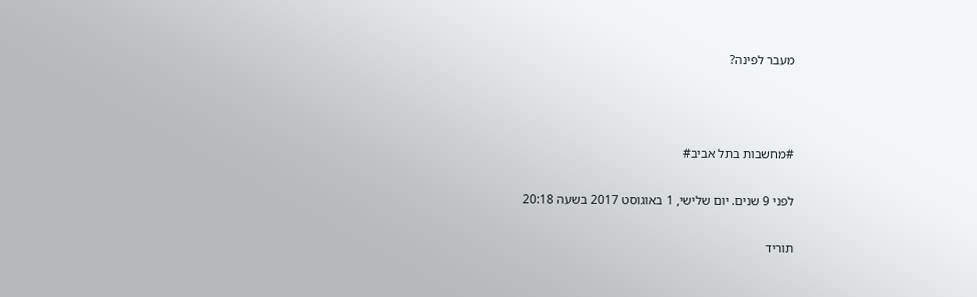מעבר לפינה?



#מחשבות בתל אביב#

לפני 9 שנים. יום שלישי, 1 באוגוסט 2017 בשעה 20:18

תוריד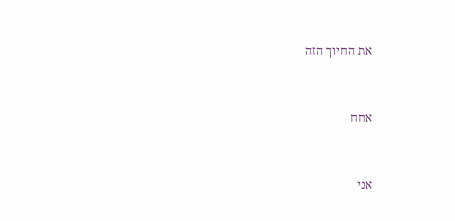את החיוך הזה



אחח



אני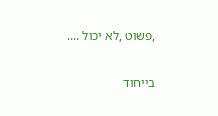,פשוט ,לא יכול ....

בייחוד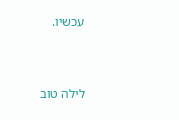עכשיו.



לילה טוב